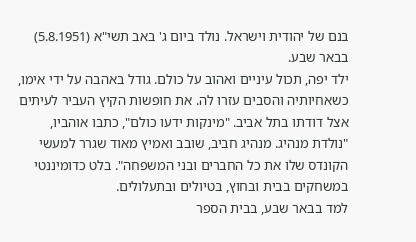בנם של יהודית וישראל. נולד ביום ג' באב תשי"א (5.8.1951) בבאר שבע.
ילד יפה, תכול עיניים ואהוב על כולם. גודל באהבה על ידי אימו, כשאחיותיה והסבים עזרו לה. את חופשות הקיץ העביר לעיתים אצל דודתו בתל אביב. "מינקות ידעו כולם", כתבו אוהביו, "נולדת מנהיג. מנהיג חביב, שובב ואמיץ מאוד שגרר למעשי הקונדס שלו את כל החברים ובני המשפחה". בלט כדומיננטי במשחקים בבית ובחוץ, בטיולים ובתעלולים.
למד בבאר שבע, בבית הספר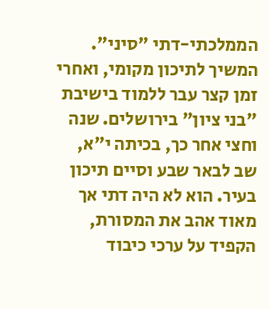הממלכתי-דתי "סיני". המשיך לתיכון מקומי, ואחרי זמן קצר עבר ללמוד בישיבת "בני ציון" בירושלים. שנה וחצי אחר כך, בכיתה י"א, שב לבאר שבע וסיים תיכון בעיר. הוא לא היה דתי אך מאוד אהב את המסורת, הקפיד על ערכי כיבוד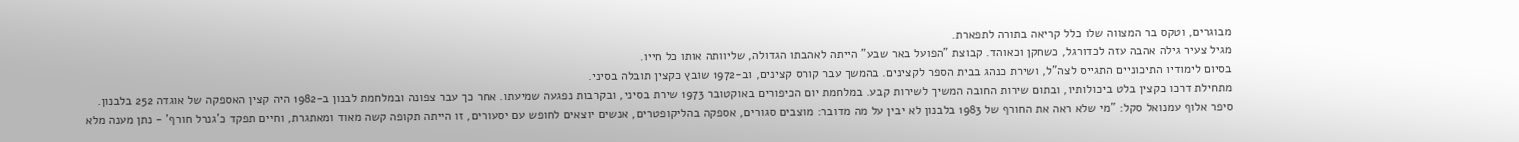מבוגרים, וטקס בר המצווה שלו כלל קריאה בתורה לתפארת.
מגיל צעיר גילה אהבה עזה לכדורגל, כשחקן וכאוהד. קבוצת "הפועל באר שבע" הייתה לאהבתו הגדולה, שליוותה אותו כל חייו.
בסיום לימודיו התיכוניים התגייס לצה"ל, ושירת כנהג בבית הספר לקצינים. בהמשך עבר קורס קצינים, וב-1972 שובץ כקצין תובלה בסיני.
מתחילת דרכו כקצין בלט ביכולותיו, ובתום שירות החובה המשיך לשירות קבע. במלחמת יום הכיפורים באוקטובר 1973 שירת בסיני, ובקרבות נפגעה שמיעתו. אחר כך עבר צפונה ובמלחמת לבנון ב-1982 היה קצין האספקה של אוגדה 252 בלבנון.
סיפר אלוף עמנואל סקל: "מי שלא ראה את החורף של 1983 בלבנון לא יבין על מה מדובר: מוצבים סגורים, אספקה בהליקופטרים, אנשים יוצאים לחופש עם יסעורים, זו הייתה תקופה קשה מאוד ומאתגרת, וחיים תפקד כ'גנרל חורף' - נתן מענה מלא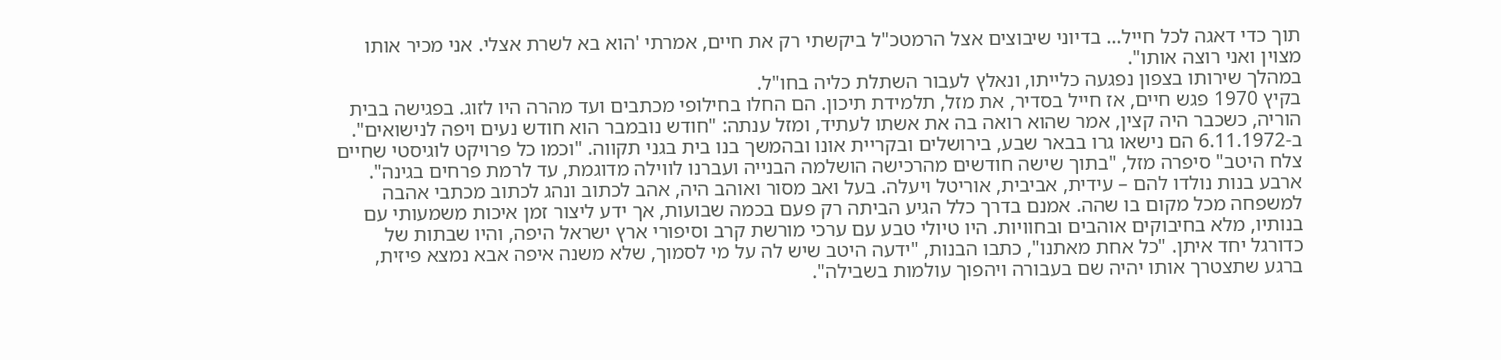תוך כדי דאגה לכל חייל... בדיוני שיבוצים אצל הרמטכ"ל ביקשתי רק את חיים, אמרתי 'הוא בא לשרת אצלי. אני מכיר אותו מצוין ואני רוצה אותו".
במהלך שירותו בצפון נפגעה כלייתו, ונאלץ לעבור השתלת כליה בחו"ל.
בקיץ 1970 פגש חיים, אז חייל בסדיר, את מזל, תלמידת תיכון. הם החלו בחילופי מכתבים ועד מהרה היו לזוג. בפגישה בבית הוריה, כשכבר היה קצין, אמר שהוא רואה בה את אשתו לעתיד, ומזל ענתה: "חודש נובמבר הוא חודש נעים ויפה לנישואים". ב-6.11.1972 הם נישאו גרו בבאר שבע, בירושלים ובקריית אונו ובהמשך בנו בית בגני תקווה. "וכמו כל פרויקט לוגיסטי שחיים צלח היטב" סיפרה מזל, "בתוך שישה חודשים מהרכישה הושלמה הבנייה ועברנו לווילה מדוגמת, עד לרמת פרחים בגינה".
ארבע בנות נולדו להם – עידית, אביבית, אוריטל ויעלה. בעל ואב מסור ואוהב היה, אהב לכתוב ונהג לכתוב מכתבי אהבה למשפחה מכל מקום בו שהה. אמנם בדרך כלל הגיע הביתה רק פעם בכמה שבועות, אך ידע ליצור זמן איכות משמעותי עם בנותיו, מלא בחיבוקים אוהבים ובחוויות. היו טיולי טבע עם ערכי מורשת קרב וסיפורי ארץ ישראל היפה, והיו שבתות של כדורגל יחד איתן. "כל אחת מאתנו", כתבו הבנות, "ידעה היטב שיש לה על מי לסמוך, שלא משנה איפה אבא נמצא פיזית, ברגע שתצטרך אותו יהיה שם בעבורה ויהפוך עולמות בשבילה".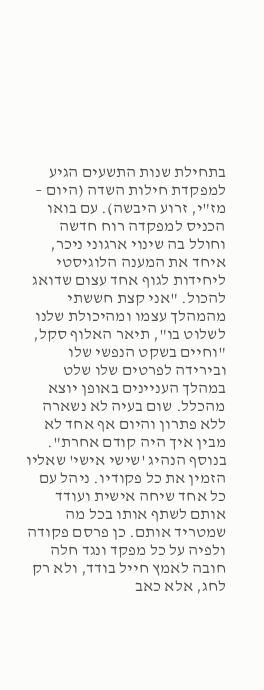בתחילת שנות התשעים הגיע למפקדת חילות השדה (היום – מז"י, זרוע היבשה). עם בואו הכניס למפקדה רוח חדשה וחולל בה שינוי ארגוני ניכר, איחד את המענה הלוגיסטי ליחידות לגוף אחד עצום שדואג להכול. "אני קצת חששתי מהמהלך עצמו ומהיכולת שלנו לשלוט בו", תיאר האלוף סקל, "וחיים בשקט הנפשי שלו ובירידה לפרטים שלו שלט במהלך העניינים באופן יוצא מהכלל. שום בעיה לא נשארה ללא פתרון והיום אף אחד לא מבין איך היה קודם אחרת".
בנוסף הנהיג 'שישי אישי' שאליו הזמין את כל פקודיו. ניהל עם כל אחד שיחה אישית ועודד אותם לשתף אותו בכל מה שמטריד אותם. כן פרסם פקודה ולפיה על כל מפקד ונגד חלה חובה לאמץ חייל בודד, ולא רק לחג, אלא כאב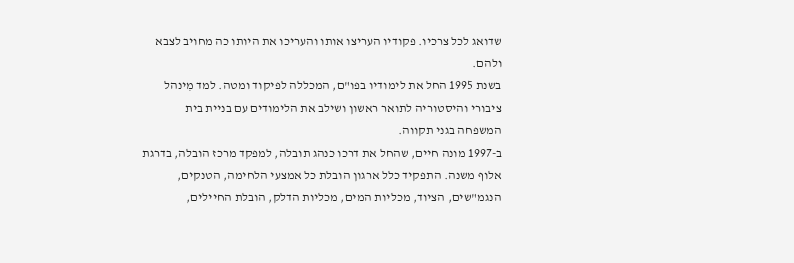שדואג לכל צרכיו. פקודיו העריצו אותו והעריכו את היותו כה מחויב לצבא ולהם.
בשנת 1995 החל את לימודיו בפו"ם, המכללה לפיקוד ומטה. למד מִינהל ציבורי והיסטוריה לתואר ראשון ושילב את הלימודים עם בניית בית המשפחה בגני תקווה.
ב-1997 מונה חיים, שהחל את דרכו כנהג תובלה, למפקד מרכז הובלה, בדרגת אלוף משנה. התפקיד כלל ארגון הובלת כל אמצעי הלחימה, הטנקים, הנגמ"שים, הציוד, מכליות המים, מכליות הדלק, הובלת החיילים,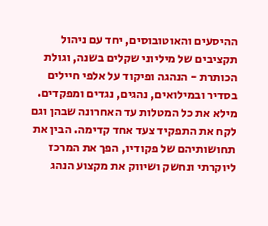ההיסעים והאוטובוסים, יחד עם ניהול תקציבים של מיליוני שקלים בשנה, וגולת הכותרת - הנהגה ופיקוד על אלפי חיילים בסדיר ובמילואים, נהגים, נגדים ומפקדים.
מילא את כל המטלות עד האחרונה שבהן וגם לקח את התפקיד צעד אחד קדימה. הבין את תחושותיהם של פקודיו, הפך את המרכז ליוקרתי ונחשק ושיווק את מקצוע הנהג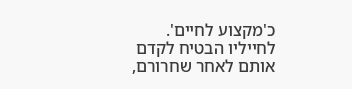כ'מקצוע לחיים'. לחייליו הבטיח לקדם אותם לאחר שחרורם,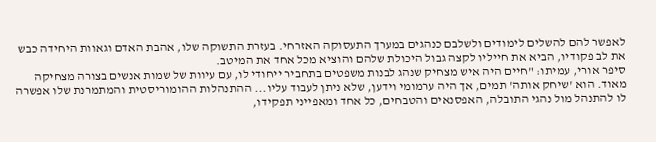לאפשר להם להשלים לימודים ולשלבם כנהגים במערך התעסוקה האזרחי. בעזרת התשוקה שלו, אהבת האדם וגאוות היחידה כבש את לב פקודיו, הביא את חייליו לקצה גבול היכולת שלהם והוציא מכל אחד את המיטב.
סיפר אורי, עמיתו: "חיים היה איש מצחיק שנהג לבנות משפטים בתחביר ייחודי לו, עם עיוות של שמות אנשים בצורה מצחיקה מאוד. הוא 'שיחק אותה' תמים, אך היה ערמומי וידען, שלא ניתן לעבוד עליו... ההתנהלות ההומוריסטית והמתמרנת שלו אפשרה לו להתנהל מול נהגי התובלה, האפסנאים והטבחים, כל אחד ומאפייני תפקידו,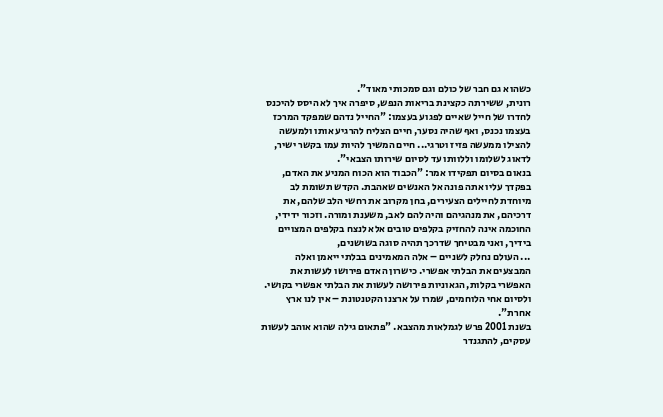כשהוא גם חבר של כולם וגם סמכותי מאוד".
רונית, ששירתה כקצינת בריאות הנפש, סיפרה איך לא היסס להיכנס לחדרו של חייל שאיים לפגוע בעצמו: "החייל נדהם שמפקד המרכז בעצמו נכנס, ואף שהיה נסער, חיים הצליח להרגיע אותו ולמעשה להצילו ממעשה פזיז וטרגי... חיים המשיך להיות עמו בקשר ישיר, לדאוג לשלומו וללוותו עד לסיום שירותו הצבאי".
בנאום בסיום תפקידו אמר: "הכבוד הוא הכוח המניע את האדם, בפקדך עליו אתה פונה אל האנשים שאהבת. הקדש תשומת לב מיוחדת לחיילים הצעירים, בחן מקרוב את רחשי הלב שלהם, את דרכיהם, את מנהגיהם והיה להם לאב, משענת ומורה. וזכור ידידי, החוכמה אינה להחזיק בקלפים טובים אלא לנצח בקלפים המצויים בידיך, ואני מבטיחך שדרכך תהיה סוגה בשושנים,
... העולם נחלק לשניים – אלה המאמינים בבלתי ייאמן ואלה המבצעים את הבלתי אפשרי. כישרון האדם פירושו לעשות את האפשרי בקלות, הגאוניות פירושה לעשות את הבלתי אפשרי בקושי. ולסיום אחי הלוחמים, שמרו על ארצנו הקטנטונת – אין לנו ארץ אחרת".
בשנת 2001 פרש לגמלאות מהצבא. "פתאום גילה שהוא אוהב לעשות עסקים, להתגנדר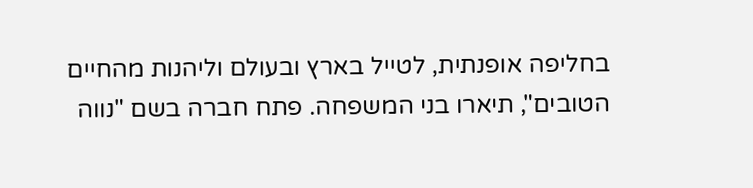בחליפה אופנתית, לטייל בארץ ובעולם וליהנות מהחיים הטובים", תיארו בני המשפחה. פתח חברה בשם "נווה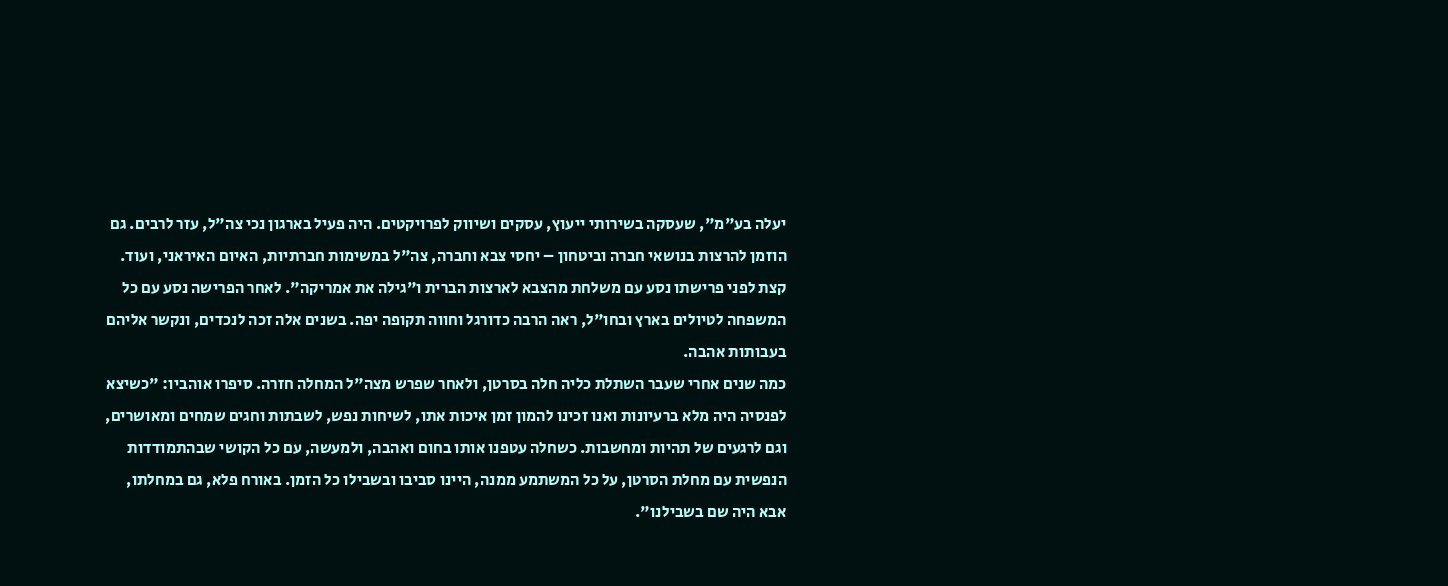יעלה בע"מ", שעסקה בשירותי ייעוץ, עסקים ושיווק לפרויקטים. היה פעיל בארגון נכי צה"ל, עזר לרבים. גם הוזמן להרצות בנושאי חברה וביטחון – יחסי צבא וחברה, צה"ל במשימות חברתיות, האיום האיראני, ועוד.
קצת לפני פרישתו נסע עם משלחת מהצבא לארצות הברית ו"גילה את אמריקה". לאחר הפרישה נסע עם כל המשפחה לטיולים בארץ ובחו"ל, ראה הרבה כדורגל וחווה תקופה יפה. בשנים אלה זכה לנכדים, ונקשר אליהם בעבותות אהבה.
כמה שנים אחרי שעבר השתלת כליה חלה בסרטן, ולאחר שפרש מצה"ל המחלה חזרה. סיפרו אוהביו: "כשיצא לפנסיה היה מלא ברעיונות ואנו זכינו להמון זמן איכות אתו, לשיחות נפש, לשבתות וחגים שמחים ומאושרים, וגם לרגעים של תהיות ומחשבות. כשחלה עטפנו אותו בחום ואהבה, ולמעשה, עם כל הקושי שבהתמודדות הנפשית עם מחלת הסרטן, על כל המשתמע ממנה, היינו סביבו ובשבילו כל הזמן. באורח פלא, גם במחלתו, אבא היה שם בשבילנו".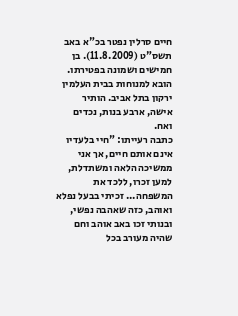חיים סרלין נפטר בכ"א באב תשס"ט (11.8.2009). בן חמישים ושמונה בפטירתו. הובא למנוחות בבית העלמין ירקון בתל אביב. הותיר אישה, ארבע בנות, נכדים ואח.
כתבה רעייתו: "חיי בלעדיו אינם אותם חיים, אך אני ממשיכה הלאה ומשתדלת, למען זכרו, ללכד את המשפחה... זכיתי בבעל נפלא ואוהב, כזה שאהבה נפשי, ובנותי זכו באב אוהב וחם שהיה מעורב בכל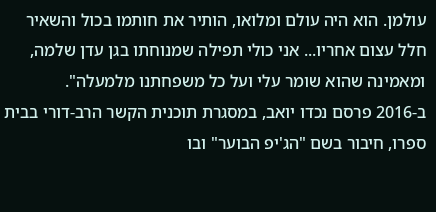עולמן. הוא היה עולם ומלואו, הותיר את חותמו בכול והשאיר חלל עצום אחריו... אני כולי תפילה שמנוחתו בגן עדן שלמה, ומאמינה שהוא שומר עלי ועל כל משפחתנו מלמעלה".
ב-2016 פרסם נכדו יואב, במסגרת תוכנית הקשר הרב-דורי בבית ספרו, חיבור בשם "הג'יפ הבוער" ובו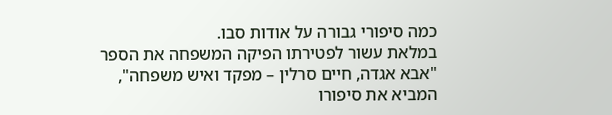כמה סיפורי גבורה על אודות סבו.
במלאת עשור לפטירתו הפיקה המשפחה את הספר "אבא אגדה, חיים סרלין – מפקד ואיש משפחה", המביא את סיפורו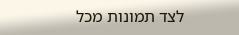לצד תמונות מכל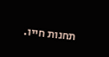תחנות חייו.